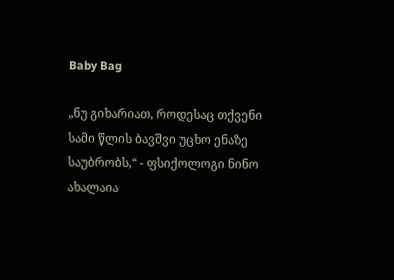Baby Bag

„ნუ გიხარიათ, როდესაც თქვენი სამი წლის ბავშვი უცხო ენაზე საუბრობს,“ - ფსიქოლოგი ნინო ახალაია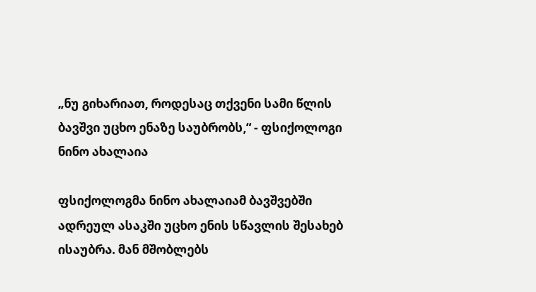„ნუ გიხარიათ, როდესაც თქვენი სამი წლის ბავშვი უცხო ენაზე საუბრობს,“ - ფსიქოლოგი ნინო ახალაია

ფსიქოლოგმა ნინო ახალაიამ ბავშვებში ადრეულ ასაკში უცხო ენის სწავლის შესახებ ისაუბრა. მან მშობლებს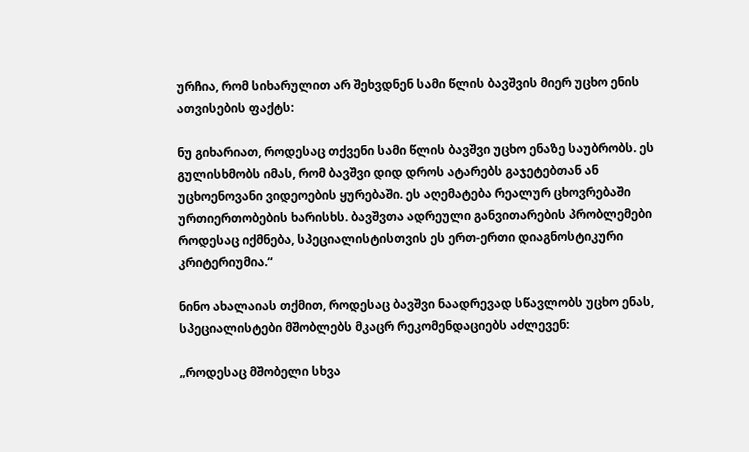ურჩია, რომ სიხარულით არ შეხვდნენ სამი წლის ბავშვის მიერ უცხო ენის ათვისების ფაქტს:

ნუ გიხარიათ, როდესაც თქვენი სამი წლის ბავშვი უცხო ენაზე საუბრობს. ეს გულისხმობს იმას, რომ ბავშვი დიდ დროს ატარებს გაჯეტებთან ან უცხოენოვანი ვიდეოების ყურებაში. ეს აღემატება რეალურ ცხოვრებაში ურთიერთობების ხარისხს. ბავშვთა ადრეული განვითარების პრობლემები როდესაც იქმნება, სპეციალისტისთვის ეს ერთ-ერთი დიაგნოსტიკური კრიტერიუმია.“

ნინო ახალაიას თქმით, როდესაც ბავშვი ნაადრევად სწავლობს უცხო ენას, სპეციალისტები მშობლებს მკაცრ რეკომენდაციებს აძლევენ:

„როდესაც მშობელი სხვა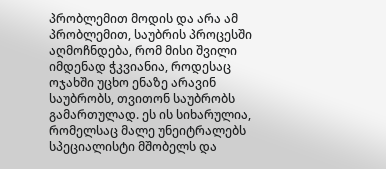პრობლემით მოდის და არა ამ პრობლემით, საუბრის პროცესში აღმოჩნდება, რომ მისი შვილი იმდენად ჭკვიანია, როდესაც ოჯახში უცხო ენაზე არავინ საუბრობს, თვითონ საუბრობს გამართულად. ეს ის სიხარულია, რომელსაც მალე უნეიტრალებს სპეციალისტი მშობელს და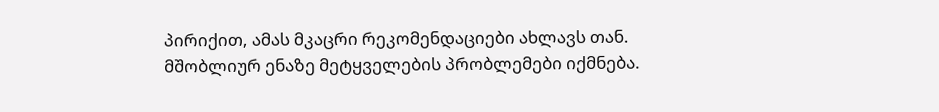პირიქით, ამას მკაცრი რეკომენდაციები ახლავს თან. მშობლიურ ენაზე მეტყველების პრობლემები იქმნება.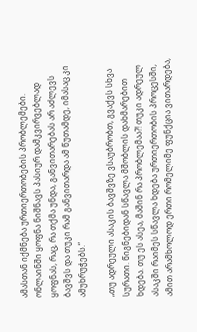ამასთან იქმნება ურთიერთობების პრობლემები. ონლაინში ყოფნა ნიშნავს პასიურ დამკვირვებლად ყოფნას, რაც, რა თქმა უნდა, განვითარებას არ აძლევს ბავშვს და თუკი რამ განვითარდა ამ წუთამდე, იმასაც კი ამუხრუჭებს.“

„თუ ადრეული ასაკის ბავშვზე ვსაუბრობთ, გვაქვს სხვა სურათი. წიგნებიდან სწავლა მშობლის დახმარებით ხდება. თუ ეს ასეა, მაშინ რა პრობლემაა?! თუკი ადრეულ ასაკში რაიმეს სწავლა ხდება ურთიერთობის პროცესში, ამით არამხოლოდ ერთი რომელიმე ფუნქცია ვითარდება,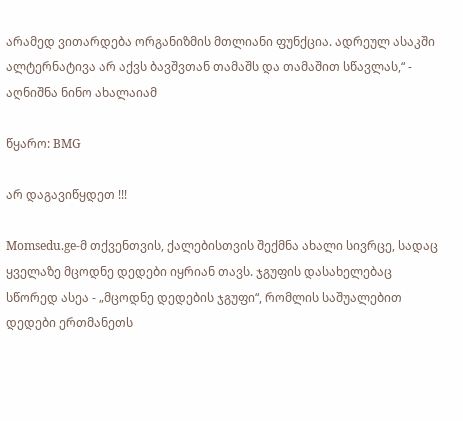არამედ ვითარდება ორგანიზმის მთლიანი ფუნქცია. ადრეულ ასაკში ალტერნატივა არ აქვს ბავშვთან თამაშს და თამაშით სწავლას,“ - აღნიშნა ნინო ახალაიამ

წყარო: BMG

არ დაგავიწყდეთ !!!

Momsedu.ge-მ თქვენთვის, ქალებისთვის შექმნა ახალი სივრცე, სადაც ყველაზე მცოდნე დედები იყრიან თავს. ჯგუფის დასახელებაც სწორედ ასეა - „მცოდნე დედების ჯგუფი“, რომლის საშუალებით დედები ერთმანეთს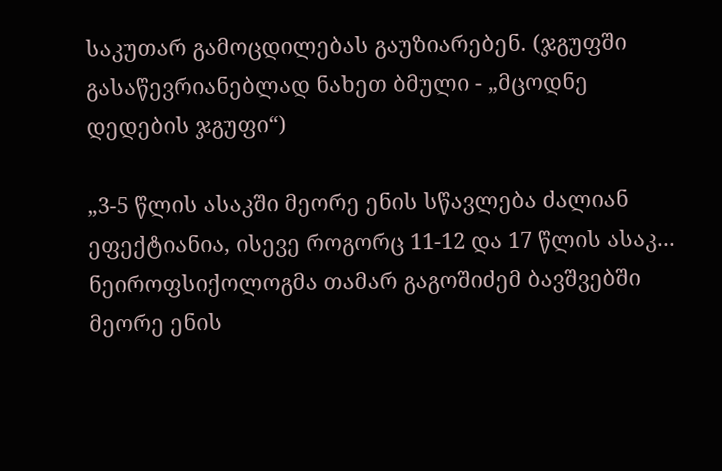საკუთარ გამოცდილებას გაუზიარებენ. (ჯგუფში გასაწევრიანებლად ნახეთ ბმული - „მცოდნე დედების ჯგუფი“)

„3-5 წლის ასაკში მეორე ენის სწავლება ძალიან ეფექტიანია, ისევე როგორც 11-12 და 17 წლის ასაკ...
ნეიროფსიქოლოგმა თამარ გაგოშიძემ ბავშვებში მეორე ენის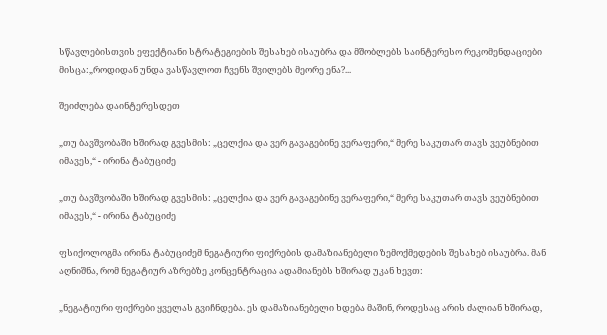სწავლებისთვის ეფექტიანი სტრატეგიების შესახებ ისაუბრა და მშობლებს საინტერესო რეკომენდაციები მისცა:„როდიდან უნდა ვასწავლოთ ჩვენს შვილებს მეორე ენა?...

შეიძლება დაინტერესდეთ

„თუ ბავშვობაში ხშირად გვესმის: „ცელქია და ვერ გავაგებინე ვერაფერი,“ მერე საკუთარ თავს ვეუბნებით იმავეს,“ - ირინა ტაბუციძე

„თუ ბავშვობაში ხშირად გვესმის: „ცელქია და ვერ გავაგებინე ვერაფერი,“ მერე საკუთარ თავს ვეუბნებით იმავეს,“ - ირინა ტაბუციძე

ფსიქოლოგმა ირინა ტაბუციძემ ნეგატიური ფიქრების დამაზიანებელი ზემოქმედების შესახებ ისაუბრა. მან აღნიშნა, რომ ნეგატიურ აზრებზე კონცენტრაცია ადამიანებს ხშირად უკან ხევთ:

„ნეგატიური ფიქრები ყველას გვიჩნდება. ეს დამაზიანებელი ხდება მაშინ, როდესაც არის ძალიან ხშირად,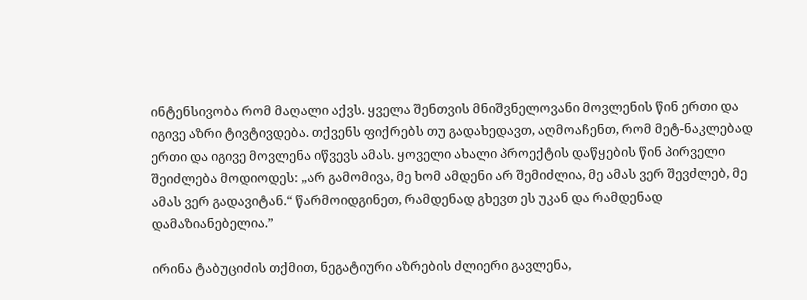ინტენსივობა რომ მაღალი აქვს. ყველა შენთვის მნიშვნელოვანი მოვლენის წინ ერთი და იგივე აზრი ტივტივდება. თქვენს ფიქრებს თუ გადახედავთ, აღმოაჩენთ, რომ მეტ-ნაკლებად ერთი და იგივე მოვლენა იწვევს ამას. ყოველი ახალი პროექტის დაწყების წინ პირველი შეიძლება მოდიოდეს: „არ გამომივა, მე ხომ ამდენი არ შემიძლია, მე ამას ვერ შევძლებ, მე ამას ვერ გადავიტან.“ წარმოიდგინეთ, რამდენად გხევთ ეს უკან და რამდენად დამაზიანებელია.”

ირინა ტაბუციძის თქმით, ნეგატიური აზრების ძლიერი გავლენა,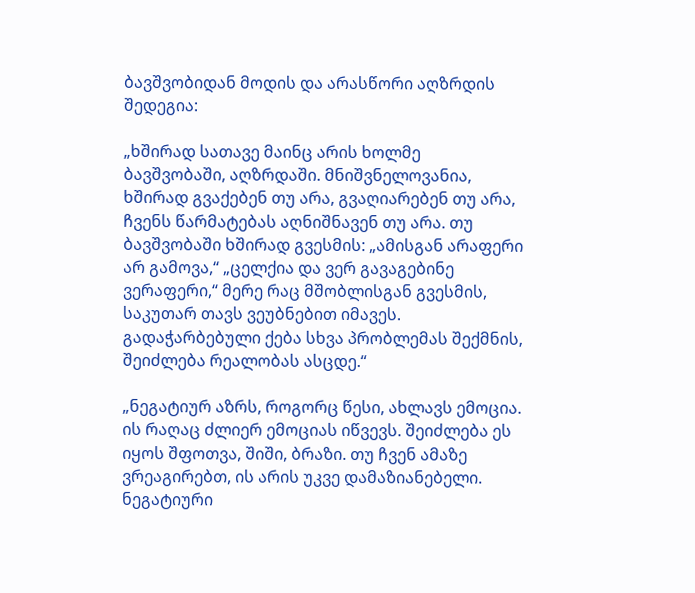ბავშვობიდან მოდის და არასწორი აღზრდის შედეგია:

„ხშირად სათავე მაინც არის ხოლმე ბავშვობაში, აღზრდაში. მნიშვნელოვანია, ხშირად გვაქებენ თუ არა, გვაღიარებენ თუ არა, ჩვენს წარმატებას აღნიშნავენ თუ არა. თუ ბავშვობაში ხშირად გვესმის: „ამისგან არაფერი არ გამოვა,“ „ცელქია და ვერ გავაგებინე ვერაფერი,“ მერე რაც მშობლისგან გვესმის, საკუთარ თავს ვეუბნებით იმავეს. გადაჭარბებული ქება სხვა პრობლემას შექმნის, შეიძლება რეალობას ასცდე.“

„ნეგატიურ აზრს, როგორც წესი, ახლავს ემოცია. ის რაღაც ძლიერ ემოციას იწვევს. შეიძლება ეს იყოს შფოთვა, შიში, ბრაზი. თუ ჩვენ ამაზე ვრეაგირებთ, ის არის უკვე დამაზიანებელი. ნეგატიური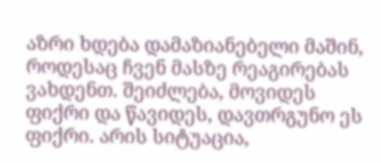აზრი ხდება დამაზიანებელი მაშინ, როდესაც ჩვენ მასზე რეაგირებას ვახდენთ. შეიძლება, მოვიდეს ფიქრი და წავიდეს, დავთრგუნო ეს ფიქრი. არის სიტუაცია,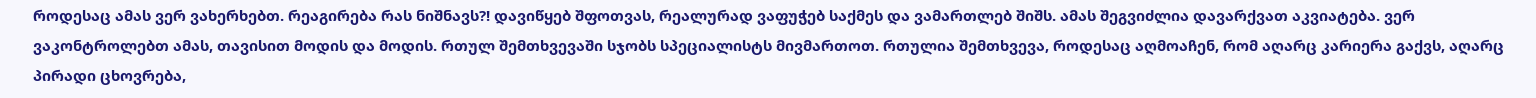როდესაც ამას ვერ ვახერხებთ. რეაგირება რას ნიშნავს?! დავიწყებ შფოთვას, რეალურად ვაფუჭებ საქმეს და ვამართლებ შიშს. ამას შეგვიძლია დავარქვათ აკვიატება. ვერ ვაკონტროლებთ ამას, თავისით მოდის და მოდის. რთულ შემთხვევაში სჯობს სპეციალისტს მივმართოთ. რთულია შემთხვევა, როდესაც აღმოაჩენ, რომ აღარც კარიერა გაქვს, აღარც პირადი ცხოვრება,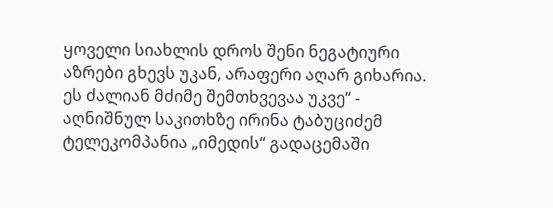ყოველი სიახლის დროს შენი ნეგატიური აზრები გხევს უკან, არაფერი აღარ გიხარია. ეს ძალიან მძიმე შემთხვევაა უკვე“ - აღნიშნულ საკითხზე ირინა ტაბუციძემ ტელეკომპანია „იმედის“ გადაცემაში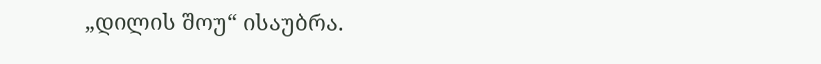„დილის შოუ“ ისაუბრა.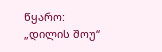წყარო: „დილის შოუ“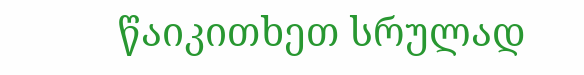წაიკითხეთ სრულად